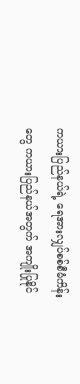ကယားပြည်နယ်ရဲ့ ရေအားလျှပ်စစ်စီမံကိန်းတွေ ကယားပြည်နယ်အတွက် အကျိုးပြုနိုင်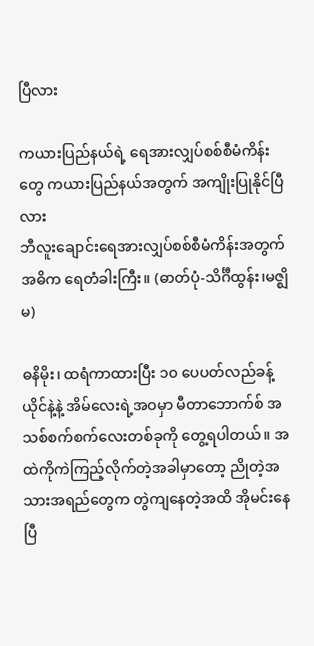ပြီလား

ကယားပြည်နယ်ရဲ့ ရေအားလျှပ်စစ်စီမံကိန်းတွေ ကယားပြည်နယ်အတွက် အကျိုးပြုနိုင်ပြီလား
ဘီလူးချောင်းရေအားလျှပ်စစ်စီမံကိန်းအတွက် အဓိက ရေတံခါးကြီး။ (ဓာတ်ပုံ-သိင်္ဂီထွန်း၊မဇ္ဈိမ)

ဓနိမိုး၊ ထရံကာထားပြီး ၁၀ ပေပတ်လည်ခန့် ယိုင်နဲ့နဲ့ အိမ်လေးရဲ့အဝမှာ မီတာဘောက်စ် အသစ်စက်စက်လေးတစ်ခုကို တွေ့ရပါတယ်။ အထဲကိုကဲကြည့်လိုက်တဲ့အခါမှာတော့ ညိုတဲ့အသားအရည်တွေက တွဲကျနေတဲ့အထိ အိုမင်းနေပြီ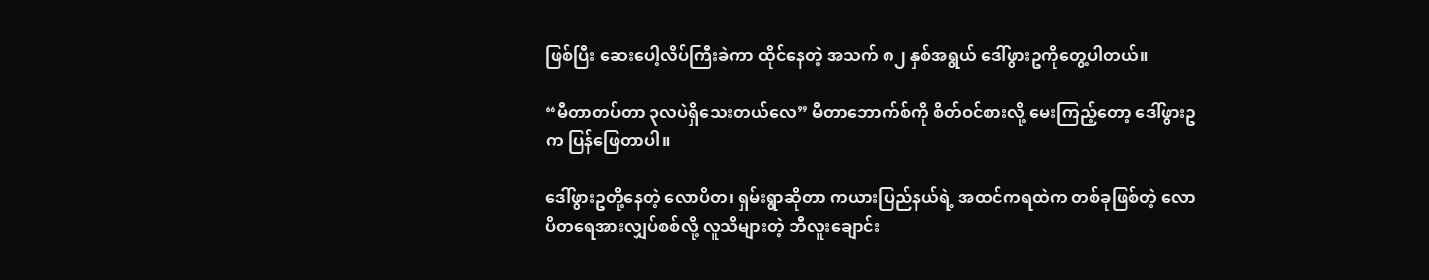ဖြစ်ပြီး ဆေးပေါ့လိပ်ကြီးခဲကာ ထိုင်နေတဲ့ အသက် ၈၂ နှစ်အရွယ် ဒေါ်ဖွားဥကိုတွေ့ပါတယ်။

“မီတာတပ်တာ ၃လပဲရှိသေးတယ်လေ” မီတာဘောက်စ်ကို စိတ်ဝင်စားလို့ မေးကြည့်တော့ ဒေါ်ဖွားဥက ပြန်ဖြေတာပါ။

ဒေါ်ဖွားဥတို့နေတဲ့ လောပိတ၊ ရှမ်းရွာဆိုတာ ကယားပြည်နယ်ရဲ့ အထင်ကရထဲက တစ်ခုဖြစ်တဲ့ လောပိတရေအားလျှပ်စစ်လို့ လူသိများတဲ့ ဘီလူးချောင်း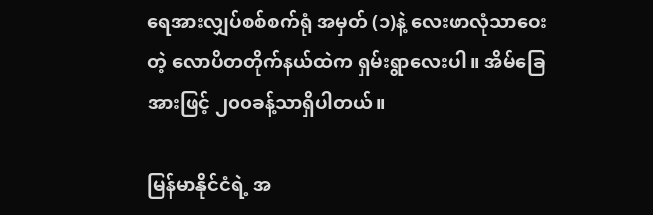ရေအားလျှပ်စစ်စက်ရုံ အမှတ် (၁)နဲ့ လေးဖာလုံသာဝေးတဲ့ လောပိတတိုက်နယ်ထဲက ရှမ်းရွာလေးပါ။ အိမ်ခြေအားဖြင့် ၂၀၀ခန့်သာရှိပါတယ်။

မြန်မာနိုင်ငံရဲ့ အ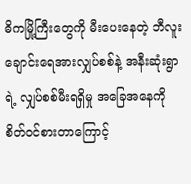ဓိကမြို့ကြီးတွေကို မီးပေးနေတဲ့ ဘီလူးချောင်းရေအားလျှပ်စစ်နဲ့ အနီးဆုံးရွာရဲ့ လျှပ်စစ်မီးရရှိမှု အခြေအနေကို စိတ်ဝင်စားတာကြောင့်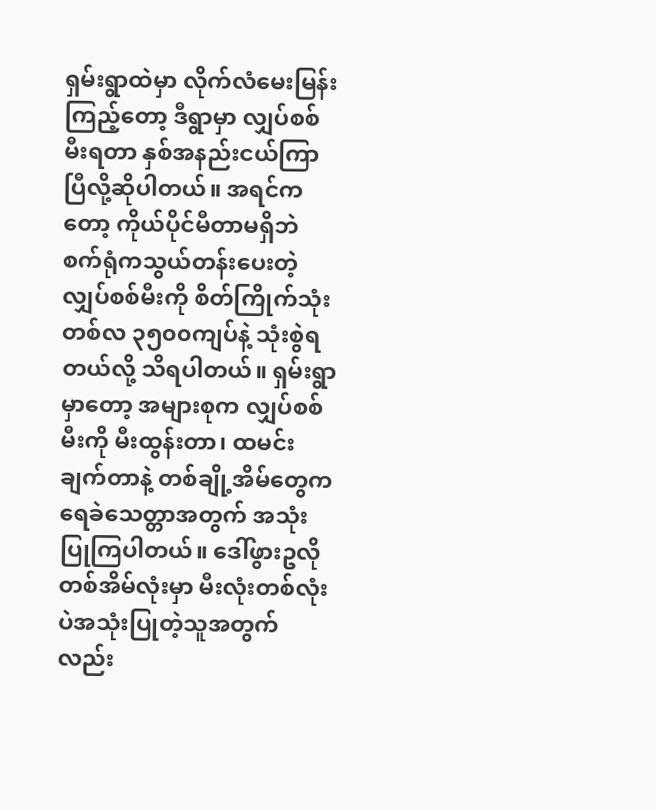ရှမ်းရွာထဲမှာ လိုက်လံမေးမြန်းကြည့်တော့ ဒီရွာမှာ လျှပ်စစ်မီးရတာ နှစ်အနည်းငယ်ကြာပြီလို့ဆိုပါတယ်။ အရင်ကတော့ ကိုယ်ပိုင်မီတာမရှိဘဲ စက်ရုံကသွယ်တန်းပေးတဲ့ လျှပ်စစ်မီးကို စိတ်ကြိုက်သုံး တစ်လ ၃၅၀၀ကျပ်နဲ့ သုံးစွဲရတယ်လို့ သိရပါတယ်။ ရှမ်းရွာမှာတော့ အများစုက လျှပ်စစ်မီးကို မီးထွန်းတာ၊ ထမင်းချက်တာနဲ့ တစ်ချို့အိမ်တွေက ရေခဲသေတ္တာအတွက် အသုံးပြုကြပါတယ်။ ဒေါ်ဖွားဥလို တစ်အိမ်လုံးမှာ မီးလုံးတစ်လုံးပဲအသုံးပြုတဲ့သူအတွက်လည်း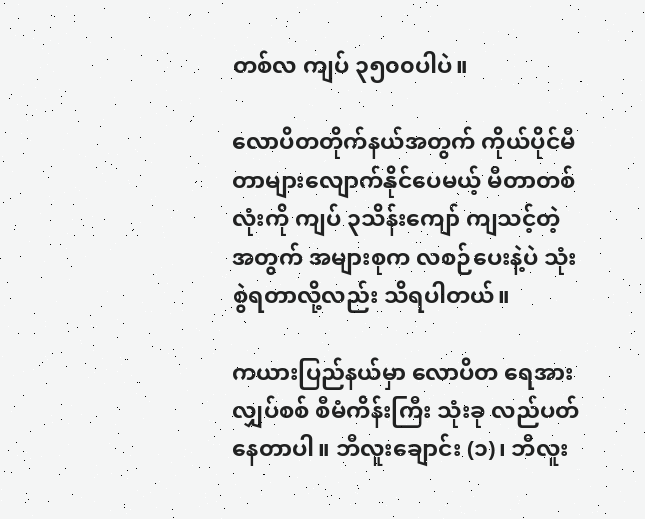တစ်လ ကျပ် ၃၅၀၀ပါပဲ။

လောပိတတိုက်နယ်အတွက် ကိုယ်ပိုင်မီတာများလျောက်နိုင်ပေမယ့် မီတာတစ်လုံးကို ကျပ် ၃သိန်းကျော် ကျသင့်တဲ့အတွက် အများစုက လစဉ်ပေးနဲ့ပဲ သုံးစွဲရတာလို့လည်း သိရပါတယ်။

ကယားပြည်နယ်မှာ လောပိတ ရေအားလျှပ်စစ် စီမံကိန်းကြီး သုံးခု လည်ပတ်နေတာပါ။ ဘီလူးချောင်း (၁)၊ ဘီလူး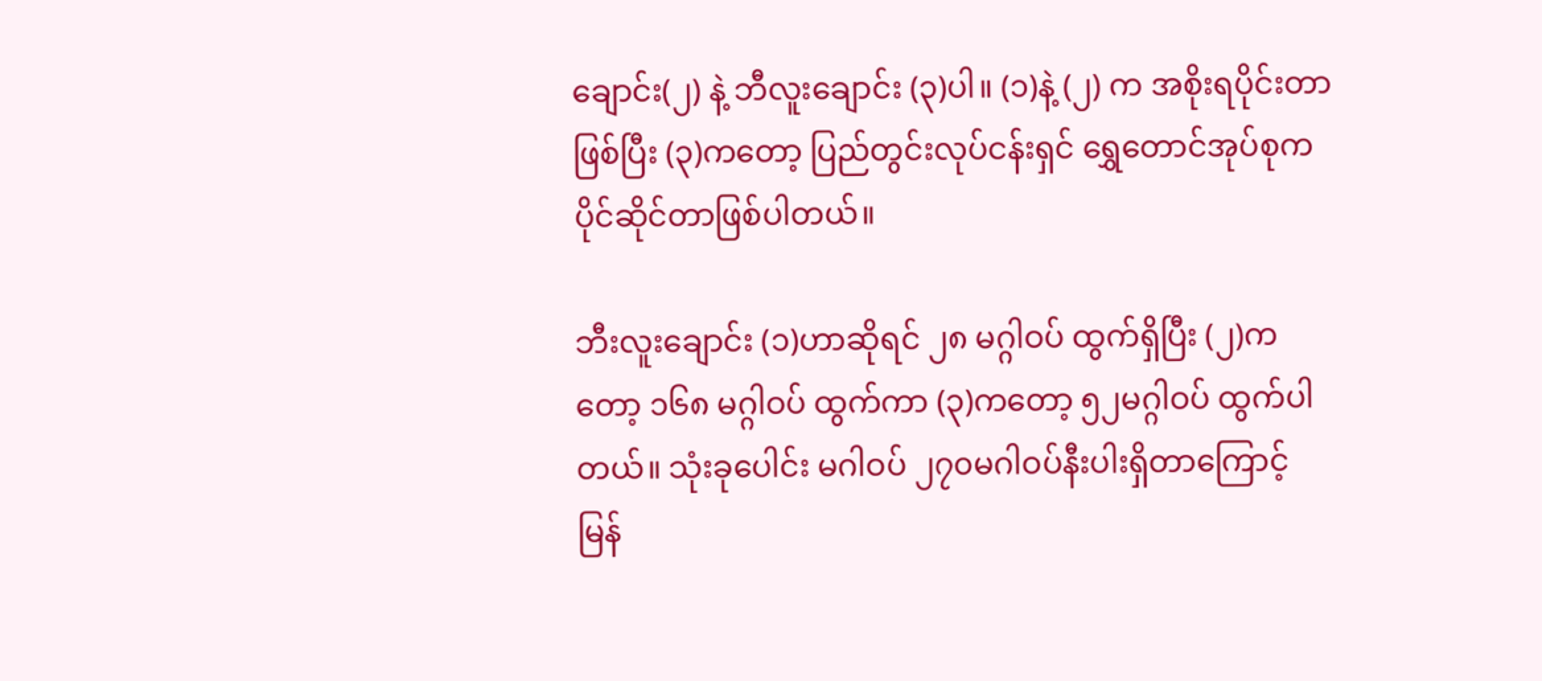ချောင်း(၂) နဲ့ ဘီလူးချောင်း (၃)ပါ။ (၁)နဲ့ (၂) က အစိုးရပိုင်းတာဖြစ်ပြီး (၃)ကတော့ ပြည်တွင်းလုပ်ငန်းရှင် ရွှေတောင်အုပ်စုကပိုင်ဆိုင်တာဖြစ်ပါတယ်။

ဘီးလူးချောင်း (၁)ဟာဆိုရင် ၂၈ မဂ္ဂါဝပ် ထွက်ရှိပြီး (၂)ကတော့ ၁၆၈ မဂ္ဂါဝပ် ထွက်ကာ (၃)ကတော့ ၅၂မဂ္ဂါဝပ် ထွက်ပါတယ်။ သုံးခုပေါင်း မဂါဝပ် ၂၇၀မဂါဝပ်နီးပါးရှိတာကြောင့် မြန်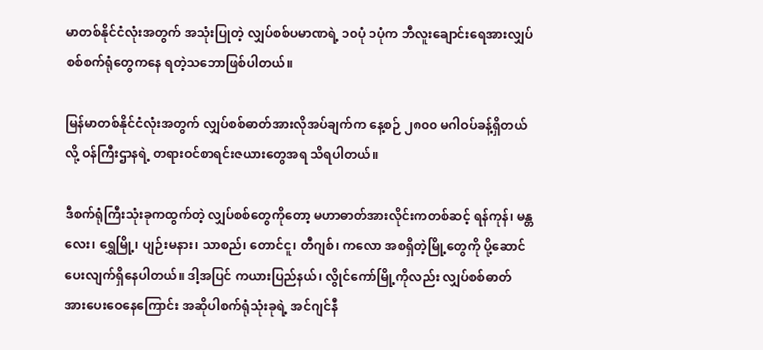မာတစ်နိုင်ငံလုံးအတွက် အသုံးပြုတဲ့ လျှပ်စစ်ပမာဏရဲ့ ၁၀ပုံ ၁ပုံက ဘီလူးချောင်းရေအားလျှပ်စစ်စက်ရုံတွေကနေ ရတဲ့သဘောဖြစ်ပါတယ်။

မြန်မာတစ်နိုင်ငံလုံးအတွက် လျှပ်စစ်ဓာတ်အားလိုအပ်ချက်က နေ့စဉ် ၂၈၀၀ မဂါဝပ်ခန့်ရှိတယ်လို့ ဝန်ကြီးဌာနရဲ့ တရားဝင်စာရင်းဇယားတွေအရ သိရပါတယ်။

ဒီစက်ရုံကြီးသုံးခုကထွက်တဲ့ လျှပ်စစ်တွေကိုတော့ မဟာဓာတ်အားလိုင်းကတစ်ဆင့် ရန်ကုန်၊ မန္တလေး၊ ရွှေမြို့၊ ပျဉ်းမနား၊ သာစည်၊ တောင်ငူ၊ တီဂျစ်၊ ကလော အစရှိတဲ့မြို့တွေကို ပို့ဆောင်ပေးလျက်ရှိနေပါတယ်။ ဒါ့အပြင် ကယားပြည်နယ်၊ လွိုင်ကော်မြို့ကိုလည်း လျှပ်စစ်ဓာတ်အားပေးဝေနေကြောင်း အဆိုပါစက်ရုံသုံးခုရဲ့ အင်ဂျင်နီ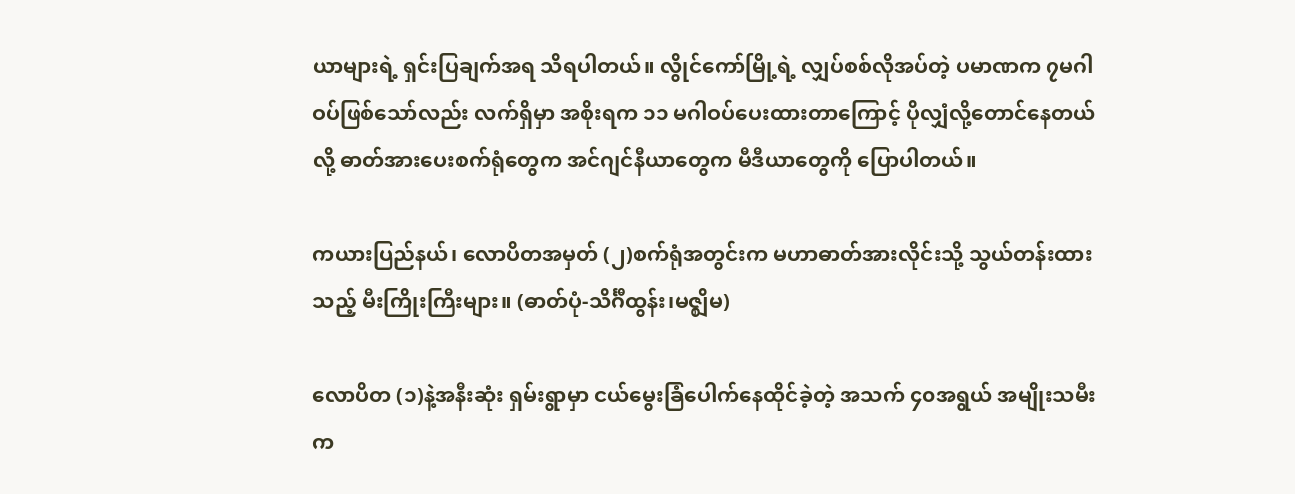ယာများရဲ့ ရှင်းပြချက်အရ သိရပါတယ်။ လွိုင်ကော်မြို့ရဲ့ လျှပ်စစ်လိုအပ်တဲ့ ပမာဏက ၇မဂါဝပ်ဖြစ်သော်လည်း လက်ရှိမှာ အစိုးရက ၁၁ မဂါဝပ်ပေးထားတာကြောင့် ပိုလျှံလို့တောင်နေတယ်လို့ ဓာတ်အားပေးစက်ရုံတွေက အင်ဂျင်နီယာတွေက မီဒီယာတွေကို ပြောပါတယ်။

ကယားပြည်နယ်၊ လောပိတအမှတ် (၂)စက်ရုံအတွင်းက မဟာဓာတ်အားလိုင်းသို့ သွယ်တန်းထားသည့် မီးကြိုးကြီးများ။ (ဓာတ်ပုံ-သိင်္ဂီထွန်း၊မဇ္ဈိမ)

လောပိတ (၁)နဲ့အနီးဆုံး ရှမ်းရွာမှာ ငယ်မွေးခြံပေါက်နေထိုင်ခဲ့တဲ့ အသက် ၄၀အရွယ် အမျိုးသမီးက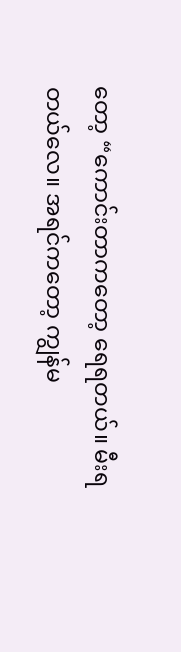တော့ “ကောင်းတာကတော့ ရေရတယ်။ မီးရတယ်လေ။ အရင်ကတော့ ကျွန်မ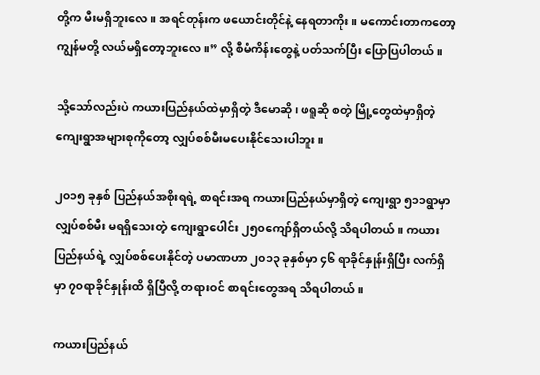တို့က မီးမရှိဘူးလေ။ အရင်တုန်းက ဖယောင်းတိုင်နဲ့ နေရတာကိုး။ မကောင်းတာကတော့ ကျွန်မတို့ လယ်မရှိတော့ဘူးလေ။” လို့ စီမံကိန်းတွေနဲ့ ပတ်သက်ပြီး ပြောပြပါတယ်။

သို့သော်လည်းပဲ ကယားပြည်နယ်ထဲမှာရှိတဲ့ ဒီမောဆို၊ ဖရူဆို စတဲ့ မြို့တွေထဲမှာရှိတဲ့ ကျေးရွာအများစုကိုတော့ လျှပ်စစ်မီးမပေးနိုင်သေးပါဘူး။

၂၀၁၅ ခုနှစ် ပြည်နယ်အစိုးရရဲ့ စာရင်းအရ ကယားပြည်နယ်မှာရှိတဲ့ ကျေးရွာ ၅၁၁ရွာမှာ လျှပ်စစ်မီး မရရှိသေးတဲ့ ကျေးရွာပေါင်း ၂၅၀ကျော်ရှိတယ်လို့ သိရပါတယ်။ ကယားပြည်နယ်ရဲ့ လျှပ်စစ်ပေးနိုင်တဲ့ ပမာဏဟာ ၂၀၁၃ ခုနှစ်မှာ ၄၆ ရာခိုင်နှုန်းရှိပြီး လက်ရှိမှာ ၇၀ရာခိုင်နှုန်းထိ ရှိပြီလို့ တရားဝင် စာရင်းတွေအရ သိရပါတယ်။

ကယားပြည်နယ်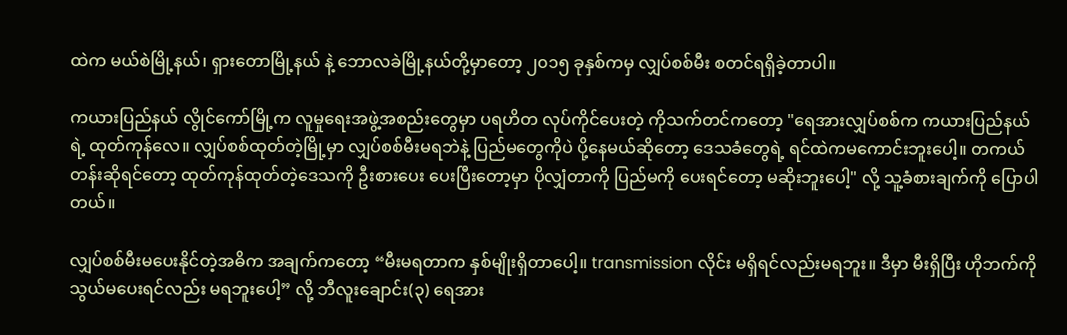ထဲက မယ်စဲမြို့နယ်၊ ရှားတောမြို့နယ် နဲ့ ဘောလခဲမြို့နယ်တို့မှာတော့ ၂၀၁၅ ခုနှစ်ကမှ လျှပ်စစ်မီး စတင်ရရှိခဲ့တာပါ။

ကယားပြည်နယ် လွိုင်ကော်မြို့က လူမှုရေးအဖွဲ့အစည်းတွေမှာ ပရဟိတ လုပ်ကိုင်ပေးတဲ့ ကိုသက်တင်ကတော့ "ရေအားလျှပ်စစ်က ကယားပြည်နယ်ရဲ့ ထုတ်ကုန်လေ။ လျှပ်စစ်ထုတ်တဲ့မြို့မှာ လျှပ်စစ်မီးမရဘဲနဲ့ ပြည်မတွေကိုပဲ ပို့နေမယ်ဆိုတော့ ဒေသခံတွေရဲ့ ရင်ထဲကမကောင်းဘူးပေါ့။ တကယ်တန်းဆိုရင်တော့ ထုတ်ကုန်ထုတ်တဲ့ဒေသကို ဦးစားပေး ပေးပြီးတော့မှာ ပိုလျှံတာကို ပြည်မကို ပေးရင်တော့ မဆိုးဘူးပေါ့" လို့ သူ့ခံစားချက်ကို ပြောပါတယ်။

လျှပ်စစ်မီးမပေးနိုင်တဲ့အဓိက အချက်ကတော့ “မီးမရတာက နှစ်မျိုးရှိတာပေါ့။ transmission လိုင်း မရှိရင်လည်းမရဘူး။ ဒီမှာ မီးရှိပြီး ဟိုဘက်ကို သွယ်မပေးရင်လည်း မရဘူးပေါ့” လို့ ဘီလူးချောင်း(၃) ရေအား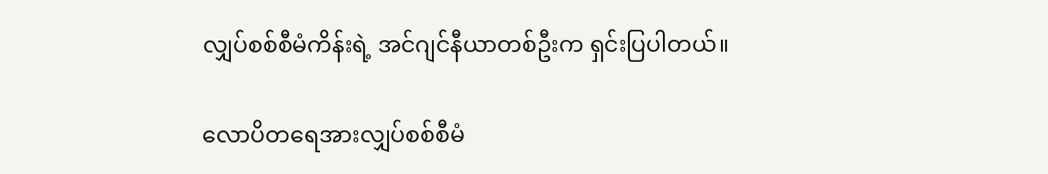လျှပ်စစ်စီမံကိန်းရဲ့ အင်ဂျင်နီယာတစ်ဦးက ရှင်းပြပါတယ်။

လောပိတရေအားလျှပ်စစ်စီမံ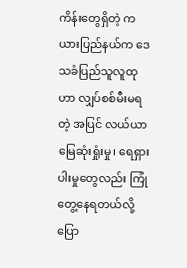ကိန်းတွေရှိတဲ့ ကယားပြည်နယ်က ဒေသခံပြည်သူလူထုဟာ လျှပ်စစ်မီးမရတဲ့ အပြင် လယ်ယာမြေဆုံးရှုံးမှု၊ ရေရှားပါးမှုတွေလည်း ကြုံတွေ့နေရတယ်လို့ ပြော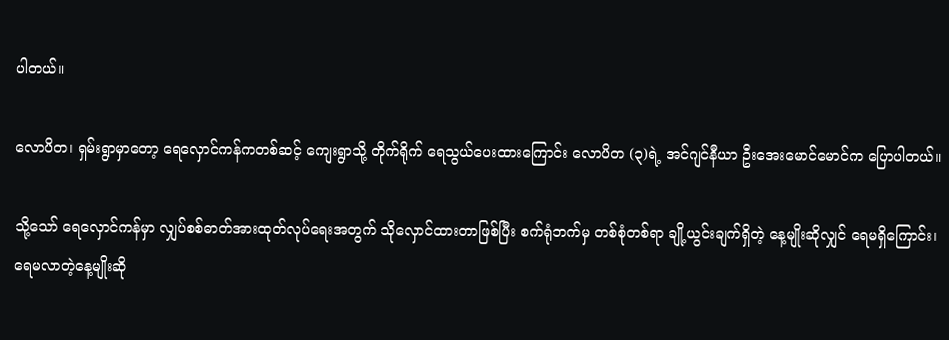ပါတယ်။

လောပိတ၊ ရှမ်းရွာမှာတော့ ရေလှောင်ကန်ကတစ်ဆင့် ကျေးရွာသို့ တိုက်ရိုက် ရေသွယ်ပေးထားကြောင်း လောပိတ (၃)ရဲ့ အင်ဂျင်နီယာ ဦးအေးမောင်မောင်က ပြောပါတယ်။

သို့သော် ရေလှောင်ကန်မှာ လျှပ်စစ်ဓာတ်အားထုတ်လုပ်ရေးအတွက် သိုလှောင်ထားတာဖြစ်ပြီး စက်ရုံဘက်မှ တစ်စုံတစ်ရာ ချို့ယွင်းချက်ရှိတဲ့ နေ့မျိုးဆိုလျှင် ရေမရှိကြောင်း၊ ရေမလာတဲ့နေ့မျိုးဆို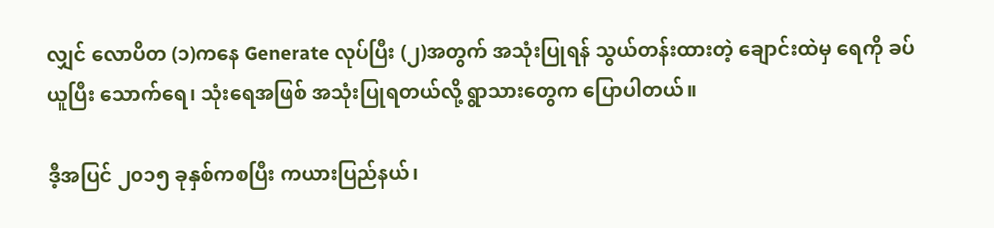လျှင် လောပိတ (၁)ကနေ Generate လုပ်ပြီး (၂)အတွက် အသုံးပြုရန် သွယ်တန်းထားတဲ့ ချောင်းထဲမှ ရေကို ခပ်ယူပြီး သောက်ရေ၊ သုံးရေအဖြစ် အသုံးပြုရတယ်လို့ ရွာသားတွေက ပြောပါတယ်။

ဒီ့အပြင် ၂၀၁၅ ခုနှစ်ကစပြီး ကယားပြည်နယ်၊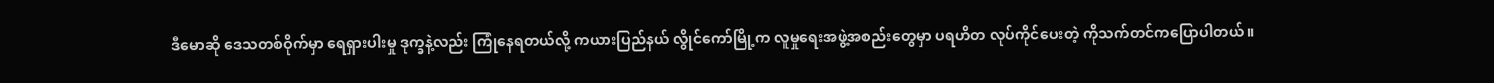ဒီမောဆို ဒေသတစ်ဝိုက်မှာ ရေရှားပါးမှု ဒုက္ခနဲ့လည်း ကြုံနေရတယ်လို့ ကယားပြည်နယ် လွိုင်ကော်မြို့က လူမှုရေးအဖွဲ့အစည်းတွေမှာ ပရဟိတ လုပ်ကိုင်ပေးတဲ့ ကိုသက်တင်ကပြောပါတယ်။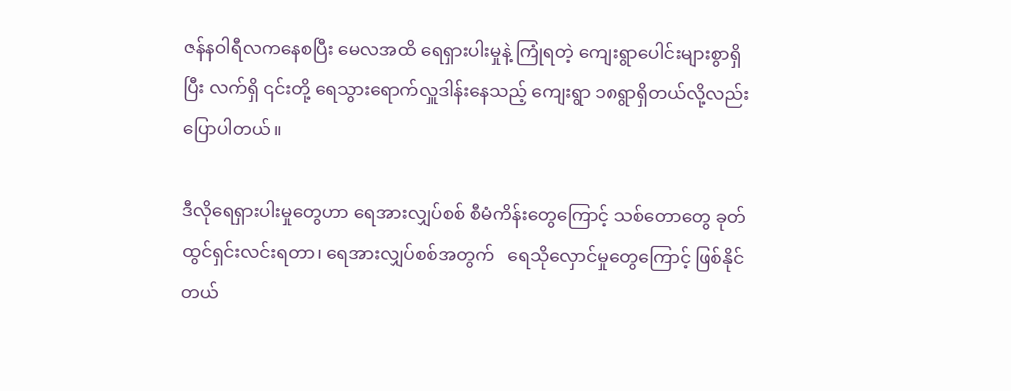ဇန်နဝါရီလကနေစပြီး မေလအထိ ရေရှားပါးမှုနဲ့ ကြုံရတဲ့ ကျေးရွာပေါင်းများစွာရှိပြီး လက်ရှိ ၎င်းတို့ ရေသွားရောက်လှူဒါန်းနေသည့် ကျေးရွာ ၁၈ရွာရှိတယ်လို့လည်း ပြောပါတယ်။

ဒီလိုရေရှားပါးမှုတွေဟာ ရေအားလျှပ်စစ် စီမံကိန်းတွေကြောင့် သစ်တောတွေ ခုတ်ထွင်ရှင်းလင်းရတာ၊ ရေအားလျှပ်စစ်အတွက်   ရေသိုလှောင်မှုတွေကြောင့် ဖြစ်နိုင်တယ်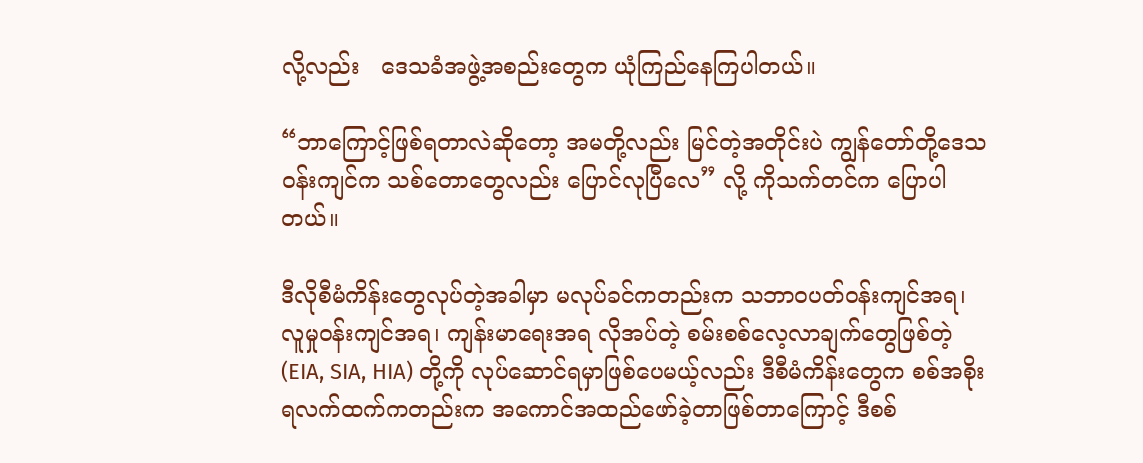လို့လည်း   ဒေသခံအဖွဲ့အစည်းတွေက ယုံကြည်နေကြပါတယ်။

“ဘာကြောင့်ဖြစ်ရတာလဲဆိုတော့ အမတို့လည်း မြင်တဲ့အတိုင်းပဲ ကျွန်တော်တို့ဒေသဝန်းကျင်က သစ်တောတွေလည်း ပြောင်လုပြီလေ” လို့ ကိုသက်တင်က ပြောပါတယ်။

ဒီလိုစီမံကိန်းတွေလုပ်တဲ့အခါမှာ မလုပ်ခင်ကတည်းက သဘာဝပတ်ဝန်းကျင်အရ၊ လူမှုဝန်းကျင်အရ၊ ကျန်းမာရေးအရ လိုအပ်တဲ့ စမ်းစစ်လေ့လာချက်တွေဖြစ်တဲ့ (EIA, SIA, HIA) တို့ကို လုပ်ဆောင်ရမှာဖြစ်ပေမယ့်လည်း ဒီစီမံကိန်းတွေက စစ်အစိုးရလက်ထက်ကတည်းက အကောင်အထည်ဖော်ခဲ့တာဖြစ်တာကြောင့် ဒီစစ်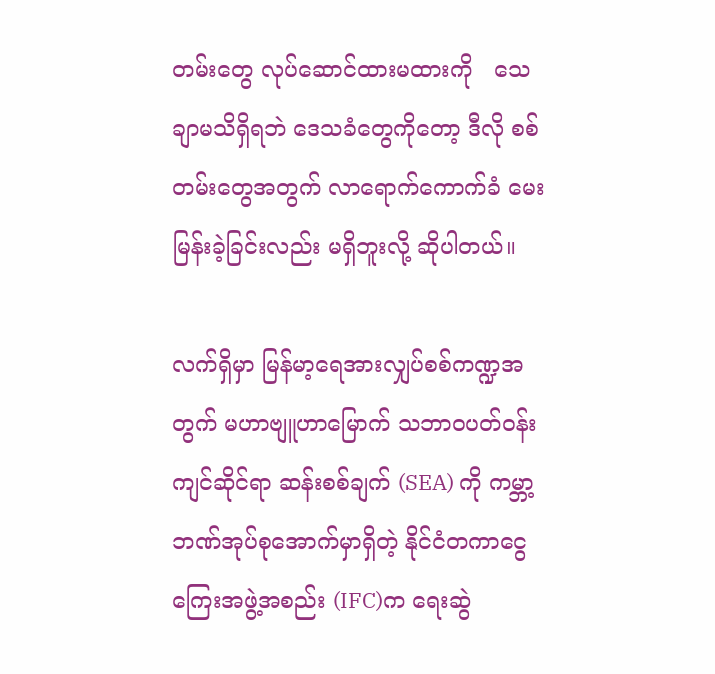တမ်းတွေ လုပ်ဆောင်ထားမထားကို   သေချာမသိရှိရဘဲ ဒေသခံတွေကိုတော့ ဒီလို စစ်တမ်းတွေအတွက် လာရောက်ကောက်ခံ မေးမြန်းခဲ့ခြင်းလည်း မရှိဘူးလို့ ဆိုပါတယ်။

လက်ရှိမှာ မြန်မာ့ရေအားလျှပ်စစ်ကဏ္ဍအတွက် မဟာဗျူဟာမြောက် သဘာဝပတ်ဝန်းကျင်ဆိုင်ရာ ဆန်းစစ်ချက် (SEA) ကို ကမ္ဘာ့ဘဏ်အုပ်စုအောက်မှာရှိတဲ့ နိုင်ငံတကာငွေကြေးအဖွဲ့အစည်း (IFC)က ရေးဆွဲ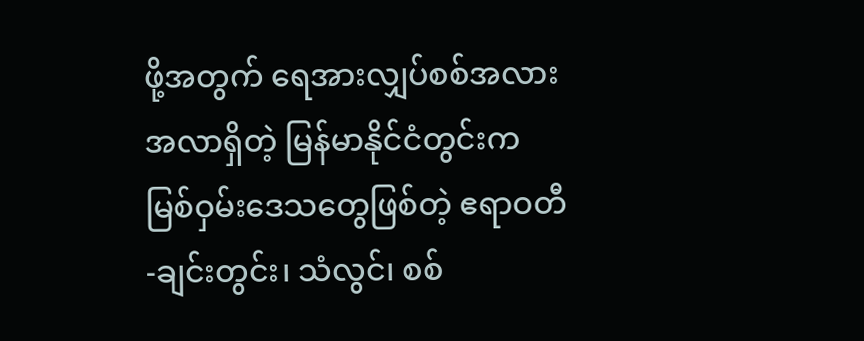ဖို့အတွက် ရေအားလျှပ်စစ်အလားအလာရှိတဲ့ မြန်မာနိုင်ငံတွင်းက မြစ်ဝှမ်းဒေသတွေဖြစ်တဲ့ ဧရာဝတီ-ချင်းတွင်း၊ သံလွင်၊ စစ်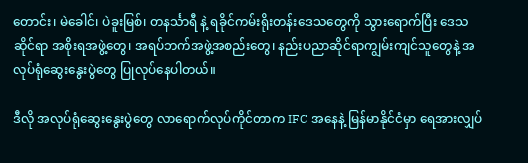တောင်း၊ မဲခေါင်၊ ပဲခူးမြစ်၊ တနင်္သာရီ နဲ့ ရခိုင်ကမ်းရိုးတန်းဒေသတွေကို သွားရောက်ပြီး ဒေသဆိုင်ရာ အစိုးရအဖွဲ့တွေ၊ အရပ်ဘက်အဖွဲ့အစည်းတွေ၊ နည်းပညာဆိုင်ရာကျွမ်းကျင်သူတွေနဲ့ အလုပ်ရုံဆွေးနွေးပွဲတွေ ပြုလုပ်နေပါတယ်။

ဒီလို အလုပ်ရုံဆွေးနွေးပွဲတွေ လာရောက်လုပ်ကိုင်တာက IFC အနေနဲ့ မြန်မာနိုင်ငံမှာ ရေအားလျှပ်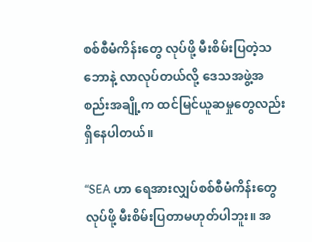စစ်စီမံကိန်းတွေ လုပ်ဖို့ မီးစိမ်းပြတဲ့သဘောနဲ့ လာလုပ်တယ်လို့ ဒေသအဖွဲ့အစည်းအချို့က ထင်မြင်ယူဆမှုတွေလည်း ရှိနေပါတယ်။

“SEA ဟာ ရေအားလျှပ်စစ်စီမံကိန်းတွေလုပ်ဖို့ မီးစိမ်းပြတာမဟုတ်ပါဘူး။ အ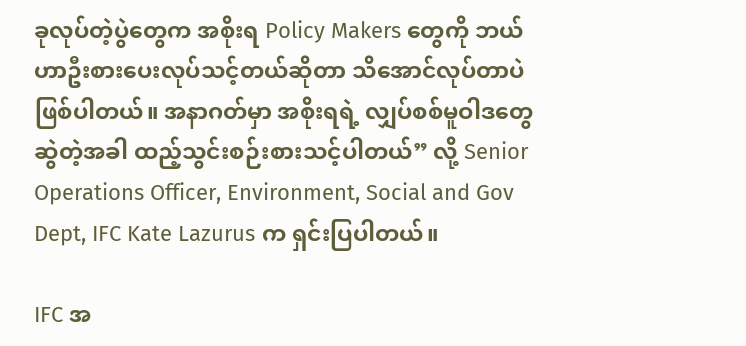ခုလုပ်တဲ့ပွဲတွေက အစိုးရ Policy Makers တွေကို ဘယ်ဟာဦးစားပေးလုပ်သင့်တယ်ဆိုတာ သိအောင်လုပ်တာပဲ ဖြစ်ပါတယ်။ အနာဂတ်မှာ အစိုးရရဲ့ လျှပ်စစ်မူဝါဒတွေဆွဲတဲ့အခါ ထည့်သွင်းစဉ်းစားသင့်ပါတယ်” လို့ Senior Operations Officer, Environment, Social and Gov Dept, IFC Kate Lazurus က ရှင်းပြပါတယ်။

IFC အ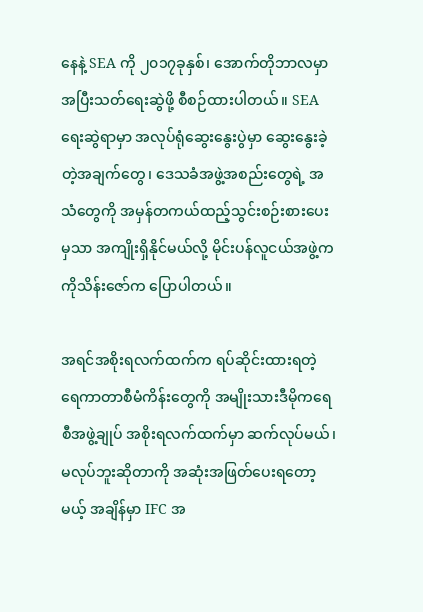နေနဲ့ SEA ကို ၂၀၁၇ခုနှစ်၊ အောက်တိုဘာလမှာ အပြီးသတ်ရေးဆွဲဖို့ စီစဉ်ထားပါတယ်။ SEA ရေးဆွဲရာမှာ အလုပ်ရုံဆွေးနွေးပွဲမှာ ဆွေးနွေးခဲ့တဲ့အချက်တွေ၊ ဒေသခံအဖွဲ့အစည်းတွေရဲ့ အသံတွေကို အမှန်တကယ်ထည့်သွင်းစဉ်းစားပေးမှသာ အကျိုးရှိနိုင်မယ်လို့ မိုင်းပန်လူငယ်အဖွဲ့က ကိုသိန်းဇော်က ပြောပါတယ်။

အရင်အစိုးရလက်ထက်က ရပ်ဆိုင်းထားရတဲ့ ရေကာတာစီမံကိန်းတွေကို အမျိုးသားဒီမိုကရေစီအဖွဲ့ချုပ် အစိုးရလက်ထက်မှာ ဆက်လုပ်မယ်၊ မလုပ်ဘူးဆိုတာကို အဆုံးအဖြတ်ပေးရတော့မယ့် အချိန်မှာ IFC အ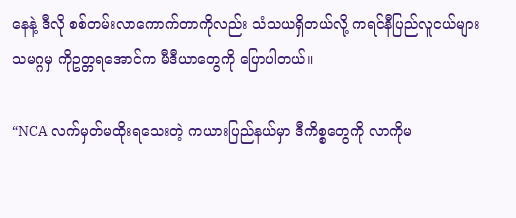နေနဲ့ ဒီလို စစ်တမ်းလာကောက်တာကိုလည်း သံသယရှိတယ်လို့ ကရင်နီပြည်လူငယ်များသမဂ္ဂမှ ကိုဥတ္တရအောင်က မီဒီယာတွေကို ပြောပါတယ်။

“NCA လက်မှတ်မထိုးရသေးတဲ့ ကယားပြည်နယ်မှာ ဒီကိစ္စတွေကို လာကိုမ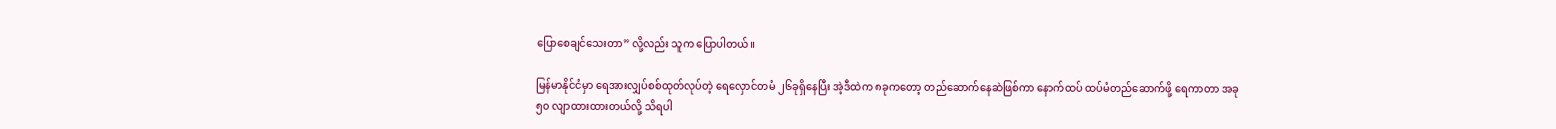ပြောစေချင်သေးတာ” လို့လည်း သူက ပြောပါတယ်။

မြန်မာနိုင်ငံမှာ ရေအားလျှပ်စစ်ထုတ်လုပ်တဲ့ ရေလှောင်တမံ ၂၆ခုရှိနေပြီး အဲ့ဒီထဲက ၈ခုကတော့ တည်ဆောက်နေဆဲဖြစ်ကာ နောက်ထပ် ထပ်မံတည်ဆောက်ဖို့ ရေကာတာ အခု ၅၀ လျာထားထားတယ်လို့ သိရပါ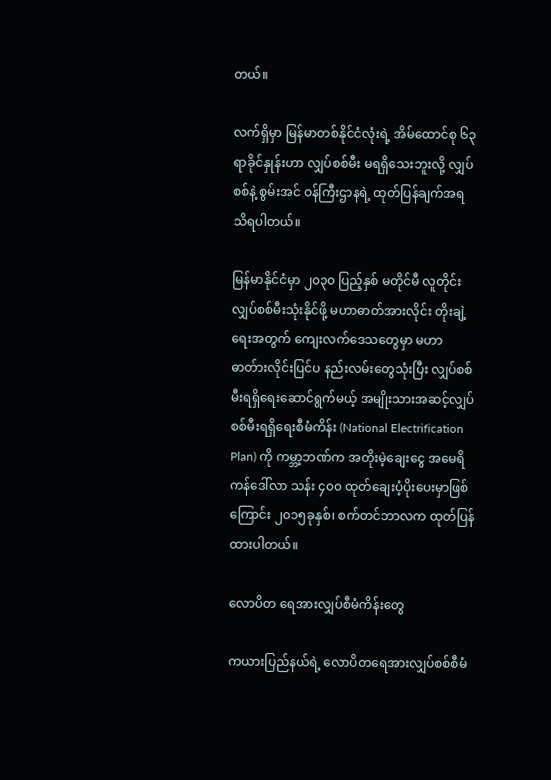တယ်။

လက်ရှိမှာ မြန်မာတစ်နိုင်ငံလုံးရဲ့ အိမ်ထောင်စု ၆၃ ရာခိုင်နှုန်းဟာ လျှပ်စစ်မီး မရရှိသေးဘူးလို့ လျှပ်စစ်နဲ့ စွမ်းအင် ဝန်ကြီးဌာနရဲ့ ထုတ်ပြန်ချက်အရ သိရပါတယ်။

မြန်မာနိုင်ငံမှာ ၂၀၃၀ ပြည့်နှစ် မတိုင်မီ လူတိုင်းလျှပ်စစ်မီးသုံးနိုင်ဖို့ မဟာဓာတ်အားလိုင်း တိုးချဲ့ရေးအတွက် ကျေးလက်ဒေသတွေမှာ မဟာဓာတ်ားလိုင်းပြင်ပ နည်းလမ်းတွေသုံးပြီး လျှပ်စစ်မီးရရှိရေးဆောင်ရွက်မယ့် အမျိုးသားအဆင့်လျှပ်စစ်မီးရရှိရေးစီမံကိန်း (National Electrification Plan) ကို ကမ္ဘာ့ဘဏ်က အတိုးမဲ့ချေးငွေ အမေရိကန်ဒေါ်လာ သန်း ၄၀၀ ထုတ်ချေးပံ့ပိုးပေးမှာဖြစ်ကြောင်း ၂၀၁၅ခုနှစ်၊ စက်တင်ဘာလက ထုတ်ပြန်ထားပါတယ်။

လောပိတ ရေအားလျှပ်စီမံကိန်းတွေ

ကယားပြည်နယ်ရဲ့ လောပိတရေအားလျှပ်စစ်စီမံ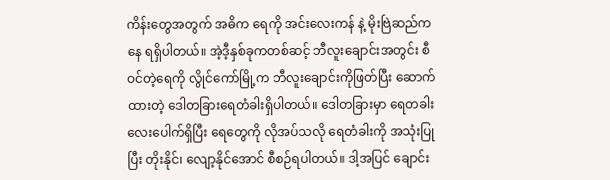ကိန်းတွေအတွက် အဓိက ရေကို အင်းလေးကန် နဲ့ မိုးဗြဲဆည်ကနေ ရရှိပါတယ်။ အဲ့ဒီ့နှစ်ခုကတစ်ဆင့် ဘီလူးချောင်းအတွင်း စီဝင်တဲ့ရေကို လွိုင်ကော်မြို့က ဘီလူးချောင်းကိုဖြတ်ပြီး ဆောက်ထားတဲ့ ဒေါတခြားရေတံခါးရှိပါတယ်။ ဒေါတခြားမှာ ရေတခါးလေးပေါက်ရှိပြီး ရေတွေကို လိုအပ်သလို ရေတံခါးကို အသုံးပြုပြီး တိုးနိုင်၊ လျော့နိုင်အောင် စီစဉ်ရပါတယ်။ ဒါ့အပြင် ချောင်း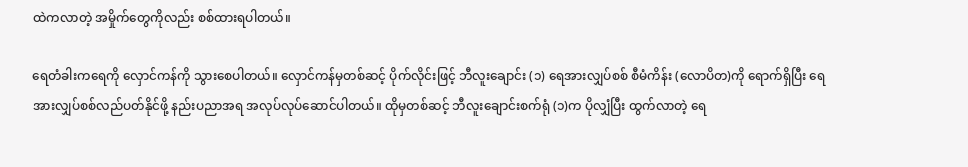ထဲကလာတဲ့ အမှိုက်တွေကိုလည်း စစ်ထားရပါတယ်။

ရေတံခါးကရေကို လှောင်ကန်ကို သွားစေပါတယ်။ လှောင်ကန်မှတစ်ဆင့် ပိုက်လိုင်းဖြင့် ဘီလူးချောင်း (၁) ရေအားလျှပ်စစ် စီမံကိန်း (လောပိတ)ကို ရောက်ရှိပြီး ရေအားလျှပ်စစ်လည်ပတ်နိုင်ဖို့ နည်းပညာအရ အလုပ်လုပ်ဆောင်ပါတယ်။ ထိုမှတစ်ဆင့် ဘီလူးချောင်းစက်ရုံ (၁)က ပိုလျှံပြီး ထွက်လာတဲ့ ရေ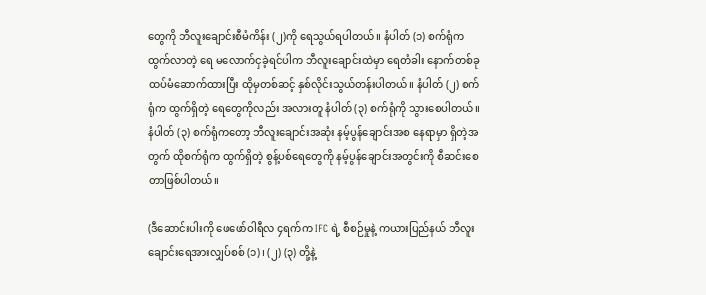တွေကို ဘီလူးချောင်းစီမံကိန်း (၂)ကို ရေသွယ်ရပါတယ်။ နံပါတ် (၁) စက်ရုံက ထွက်လာတဲ့ ရေ မလောက်ငှခဲ့ရင်ပါက ဘီလူးချောင်းထဲမှာ ရေတံခါး နောက်တစ်ခုထပ်မံဆောက်ထားပြီး ထိုမှတစ်ဆင့် နှစ်လိုင်းသွယ်တန်းပါတယ်။ နံပါတ် (၂) စက်ရုံက ထွက်ရှိတဲ့ ရေတွေကိုလည်း အလားတူ နံပါတ် (၃) စက်ရုံကို သွားစေပါတယ်။ နံပါတ် (၃) စက်ရုံကတော့ ဘီလူးချောင်းအဆုံး နမ့်ပွန်ချောင်းအစ နေရာမှာ ရှိတဲ့အတွက် ထိုစက်ရုံက ထွက်ရှိတဲ့ စွန့်ပစ်ရေတွေကို နမ့်ပွန်ချောင်းအတွင်းကို စီဆင်းစေတာဖြစ်ပါတယ်။

(ဒီဆောင်းပါးကို ဖေဖော်ဝါရီလ ၄ရက်က IFC ရဲ့ စီစဉ်မှုနဲ့ ကယားပြည်နယ် ဘီလူးချောင်းရေအားလျှပ်စစ် (၁)၊ (၂) (၃) တို့နဲ့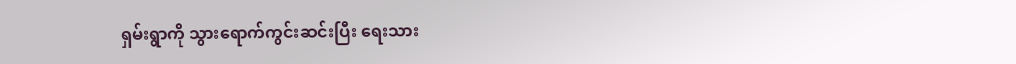ရှမ်းရွာကို သွားရောက်ကွင်းဆင်းပြီး ရေးသား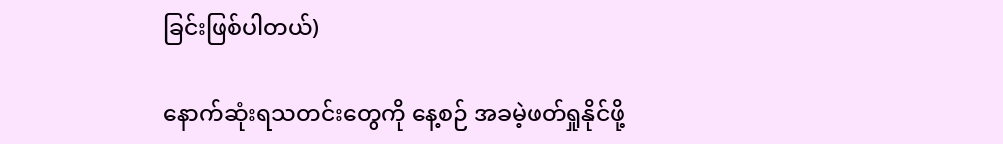ခြင်းဖြစ်ပါတယ်)

နောက်ဆုံးရသတင်းတွေကို နေ့စဉ် အခမဲ့ဖတ်ရှုနိုင်ဖို့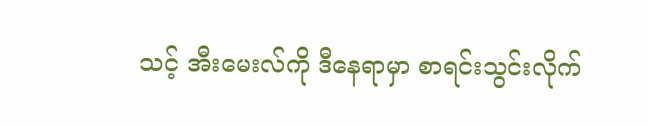သင့် အီးမေးလ်ကို ဒီနေရာမှာ စာရင်းသွင်းလိုက်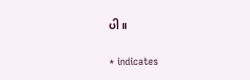ပါ။

* indicates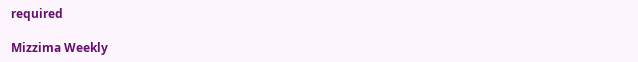required

Mizzima Weekly